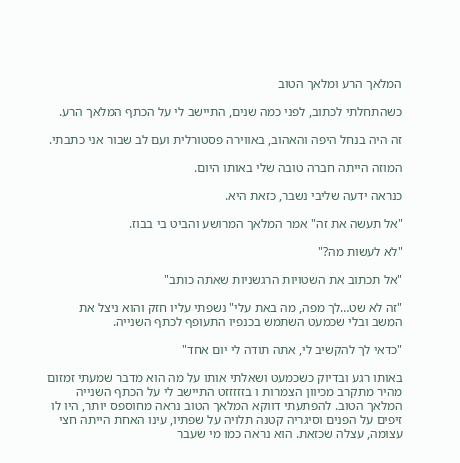המלאך הרע ומלאך הטוב

כשהתחלתי לכתוב, לפני כמה שנים, התיישב לי על הכתף המלאך הרע.

זה היה בנחל היפה והאהוב, באווירה פסטורלית ועם לב שבור אני כתבתי.

המוזה הייתה חברה טובה שלי באותו היום.

כנראה ידעה שליבי נשבר, כזאת היא.

"אל תעשה את זה" אמר המלאך המרושע והביט בי בבוז.

"לא לעשות מה?"

"אל תכתוב את השטויות הרגשניות שאתה כותב"

"זה לא שט…לך מפה, מה באת עלי" נשפתי עליו חזק והוא ניצל את המשב ובלי שכמעט השתמש בכנפיו התעופף לכתף השנייה.

"כדאי לך להקשיב לי, אתה תודה לי יום אחד"

באותו רגע ובדיוק כשכמעט ושאלתי אותו על מה הוא מדבר שמעתי זמזום מהיר מתקרב מכיוון הצמרות ו בזזזזזט התיישב לי על הכתף השנייה המלאך הטוב. להפתעתי דווקא המלאך הטוב נראה מחוספס יותר, היו לו זיפים על הפנים וסיגריה קטנה תלויה על שפתיו, עינו האחת הייתה חצי עצומה, עצלה שכזאת. הוא נראה כמו מי שעבר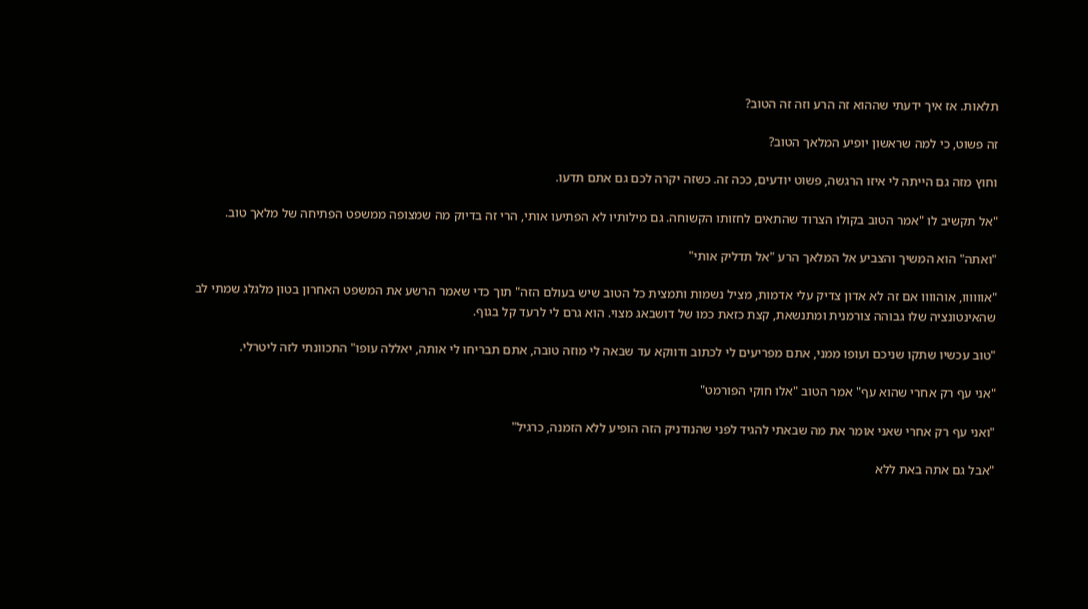תלאות. אז איך ידעתי שההוא זה הרע וזה זה הטוב?

זה פשוט, כי למה שראשון יופיע המלאך הטוב?

וחוץ מזה גם הייתה לי איזו הרגשה, פשוט יודעים, ככה זה. כשזה יקרה לכם גם אתם תדעו.

"אל תקשיב לו "אמר הטוב בקולו הצרוד שהתאים לחזותו הקשוחה. גם מילותיו לא הפתיעו אותי, הרי זה בדיוק מה שמצופה ממשפט הפתיחה של מלאך טוב.

"ואתה" הוא המשיך והצביע אל המלאך הרע "אל תדליק אותי"

"אוווווו, אוהוווו אם זה לא אדון צדיק עלי אדמות, מציל נשמות ותמצית כל הטוב שיש בעולם הזה" תוך כדי שאמר הרשע את המשפט האחרון בטון מלגלג שמתי לב שהאינטונציה שלו גבוהה צורמנית ומתנשאת, קצת כזאת כמו של דושבאג מצוי. הוא גרם לי לרעד קל בגוף.

"טוב עכשיו שתקו שניכם ועופו ממני, אתם מפריעים לי לכתוב ודווקא עד שבאה לי מוזה טובה, אתם תבריחו לי אותה, יאללה עופו" התכוונתי לזה ליטרלי.

"אני עף רק אחרי שהוא עף" אמר הטוב "אלו חוקי הפורמט"

"ואני עף רק אחרי שאני אומר את מה שבאתי להגיד לפני שהנודניק הזה הופיע ללא הזמנה, כרגיל"

"אבל גם אתה באת ללא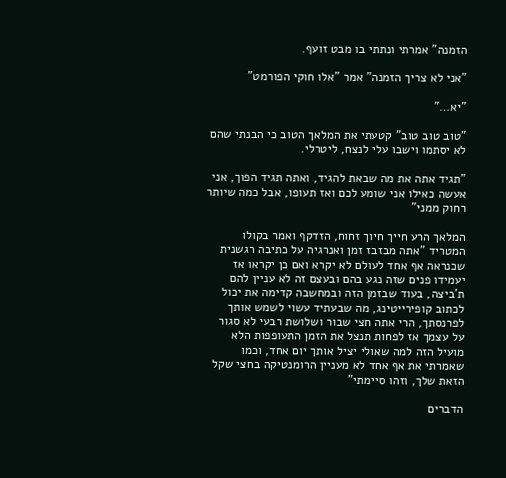הזמנה" אמרתי ונתתי בו מבט זועף.

"אני לא צריך הזמנה" אמר "אלו חוקי הפורמט"

"יא…"

"טוב טוב טוב" קטעתי את המלאך הטוב כי הבנתי שהם לא יסתמו וישבו עלי לנצח, ליטרלי.

"תגיד אתה את מה שבאת להגיד, ואתה תגיד הפוך, אני אעשה כאילו אני שומע לכם ואז תעופו, אבל כמה שיותר רחוק ממני"

המלאך הרע חייך חיוך זחוח, הזדקף ואמר בקולו המטריד "אתה מבזבז זמן ואנרגיה על כתיבה רגשנית שכנראה אף אחד לעולם לא יקרא ואם כן יקראו אז יעמידו פנים שזה נגע בהם ובעצם זה לא עניין להם ת'ביצה, בעוד שבזמן הזה ובמחשבה קדימה את יכול לכתוב קופירייטינג, מה שבעתיד עשוי לשמש אותך לפרנסתך, הרי אתה חצי שבור ושלושת רבעי לא סגור על עצמך אז לפחות תנצל את הזמן התעופפות הלא מועיל הזה למה שאולי יציל אותך יום אחד, וכמו שאמרתי את אף אחד לא מעניין הרומנטיקה בחצי שקל הזאת שלך, וזהו סיימתי"

הדברים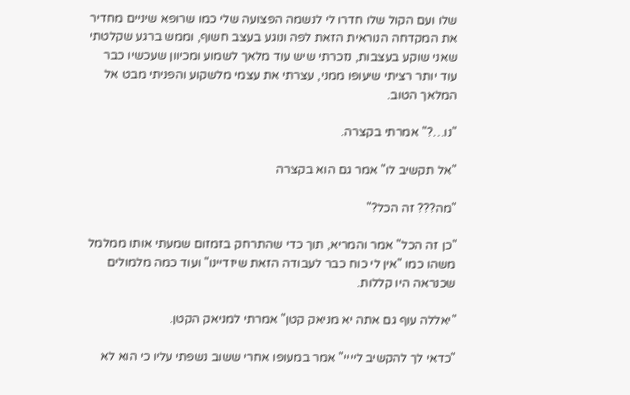שלו ועם הקול שלו חדרו לי לנשמה הפצועה שלי כמו שרופא שיניים מחדיר את המקדחה הנוראית הזאת לפה ונוגע בעצב חשוף, וממש ברגע שקלטתי שאני שוקע בעצבות, נזכרתי שיש עוד מלאך לשמוע ומכיוון שעכשיו כבר עוד יותר רציתי שיעופו ממני, עצרתי את עצמי מלשקוע והפניתי מבט אל המלאך הטוב.

"נו…?" אמרתי בקצרה.

"אל תקשיב לו" אמר גם הוא בקצרה

"מה??? זה הכל?"

"כן זה הכל" אמר והמריא, תוך כדי שהתרחק בזמזום שמעתי אותו ממלמל משהו כמו "אין לי כוח כבר לעבודה הזאת שיזדיינו" ועוד כמה מלמולים שכנראה היו קללות.

"יאללה עוף גם אתה יא מניאק קטן" אמרתי למניאק הקטן.

"כדאי לך להקשיב ליייי" אמר במעופו אחרי ששוב נשפתי עליו כי הוא לא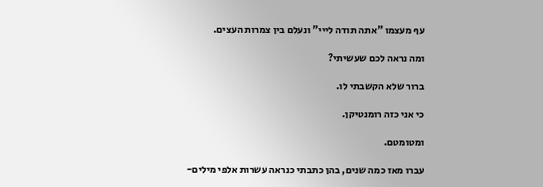עף מעצמו "אתה תודה לייי" ונעלם בין צמרות העצים.

ומה נראה לכם שעשיתי?

ברור שלא הקשבתי לו.

כי אני כזה רומנטיקן.

ומטומטם.

עברו מאז כמה שנים, בהן כתבתי כנראה עשרות אלפי מילים-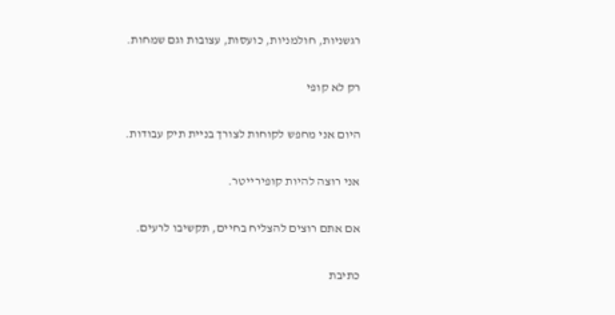רגשניות, חולמניות, כועסות, עצובות וגם שמחות.

רק לא קופי

היום אני מחפש לקוחות לצורך בניית תיק עבודות.

אני רוצה להיות קופירייטר.

אם אתם רוצים להצליח בחיים, תקשיבו לרעים.

כתיבת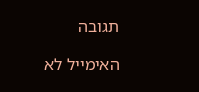תגובה

האימייל לא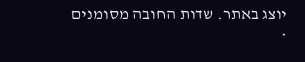יוצג באתר. שדות החובה מסומנים *